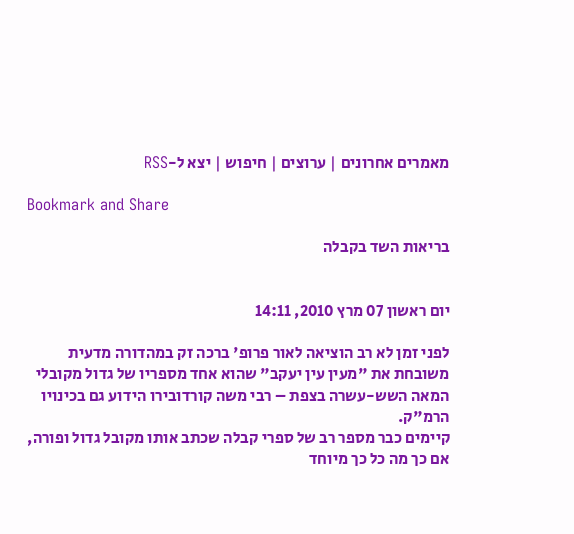מאמרים אחרונים | ערוצים | חיפוש | יצא ל-RSS

Bookmark and Share

בריאות השד בקבלה


יום ראשון 07 מרץ 2010, 14:11

לפני זמן לא רב הוציאה לאור פרופ' ברכה זק במהדורה מדעית משובחת את "מעין עין יעקב" שהוא אחד מספריו של גדול מקובלי המאה השש-עשרה בצפת – רבי משה קורדובירו הידוע גם בכינויו הרמ"ק.
קיימים כבר מספר רב של ספרי קבלה שכתב אותו מקובל גדול ופורה, אם כך מה כל כך מיוחד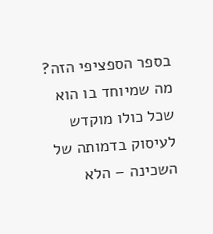בספר הספציפי הזה? מה שמיוחד בו הוא שכל כולו מוקדש לעיסוק בדמותה של השכינה – הלא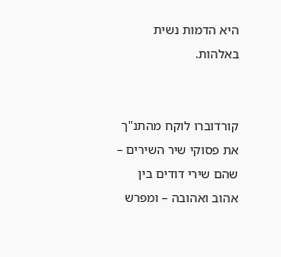היא הדמות נשית באלהות.


קורדוברו לוקח מהתנ"ך את פסוקי שיר השירים – שהם שירי דודים בין אהוב ואהובה – ומפרש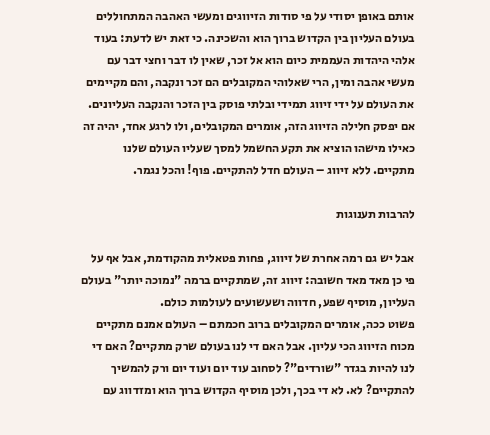אותם באופן יסודי על פי סודות הזיווגים ומעשי האהבה המתחוללים בעולם העליון בין הקדוש ברוך הוא והשכינה. כי זאת יש לדעת: בעוד אלהי היהדות העממית כיום הוא אל זכר, שאין לו דבר וחצי דבר עם מעשי אהבה ומין, הרי שאלוהי המקובלים הם זכר ונקבה, והם מקיימים את העולם על ידי זיווג תמידי ובלתי פוסק בין הזכר והנקבה העליונים. אם יפסק חלילה הזיווג הזה, אומרים המקובלים, ולו לרגע אחד, יהיה זה כאילו מישהו הוציא את תקע החשמל למסך שעליו העולם שלנו מתקיים. ללא זיווג – העולם חדל להתקיים. פוף! והכל נגמר.

להרבות תענוגות

אבל יש גם רמה אחרת של זיווג, פחות פטאלית מהקודמת, אבל אף על פי כן מאד מאד חשובה: זיווג זה, שמתקיים ברמה "נמוכה יותר" בעולם העליון, מוסיף שפע, חדווה ושעשועים לעולמות כולם.
פשוט ככה, אומרים המקובלים ברוב חכמתם – העולם אמנם מתקיים מכוח הזיווג הכי עליון. אבל האם די לנו בעולם שרק מתקיים? האם די לנו להיות בגדר "שורדים"? לסחוב עוד יום ועוד יום ורק להמשיך להתקיים? לא. לא די בכך, ולכן מוסיף הקדוש ברוך הוא ומזדווג עם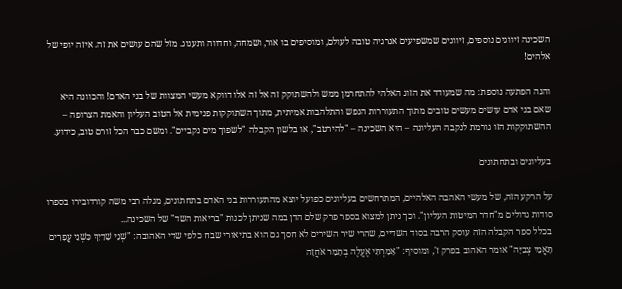השכינה זיווגים נוספים, זיווגים שמשפיעים אנרגיה טובה לעולם, ומוסיפים בו אור, ושמחה, וחדווה ותענוג. מזל שהם עושים את זה. איזה יופי של אלהים!

והנה הפתעה נוספת: מה שמעודד את הזוג האלהי להתחרמן ממש ולהשתוקק זה אל זה אלו דווקא מעשי המצוות של בני האדם! והכוונה היא שאם בני אדם עושים מעשים טובים מתוך התעוררות הנפש והתלהבות אמיתית, מתוך השתוקקות פנימית אל הטוב העליון והאמת הצרופה – ההשתוקקות הזו גורמת לנקבה העליונה – היא השכינה – "להירטב", או בלשון הקבלה "לשפוך מים נקביים". ומשם כבר הכל זורם טוב, כידוע.

בעליונים ובתחתונים

על הרקע הזה, של מעשי האהבה האלהיים, המתרחשים בעליונים כפועל יוצא מהתעוררות בני האדם בתחתונים, מגלה רבי משה קורדובירו בספרו סודות גדולים מ"חדר המיטות העליון". וכך ניתן למצוא בספר פרק שלם הדן במה שניתן לכנות "בריאות השד" של השכינה...
בכלל ספר הקבלה הזה עוסק הרבה בסוד השדיים, שהרי שיר השירים לא חסך גם הוא בתיאורי שבח כלפי שדי האהובה: "שְׁנֵי שָׁדַיִךְ כִּשְׁנֵי עֳפָרִים תָּאֳמֵי צְבִיָּה" אומר האהוב בפרק ז', ומוסיף: "אָמַרְתִּי אֶעֱלֶה בְתָמָר אֹחֲזָה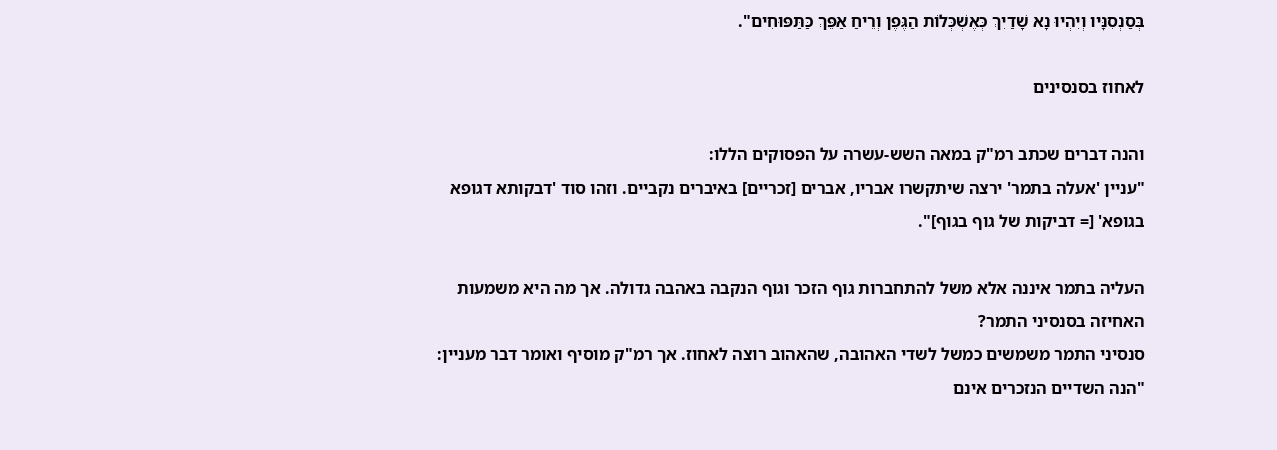בְּסַנְסִנָּיו וְיִהְיוּ נָא שָׁדַיִךְ כְּאֶשְׁכְּלוֹת הַגֶּפֶן וְרֵיחַ אַפֵּךְ כַּתַּפּוּחִים".

לאחוז בסנסינים

והנה דברים שכתב רמ"ק במאה השש-עשרה על הפסוקים הללו:
"עניין 'אעלה בתמר' ירצה שיתקשרו אבריו, אברים [זכריים] באיברים נקביים. וזהו סוד 'דבקותא דגופא בגופא' [= דביקות של גוף בגוף]".

העליה בתמר איננה אלא משל להתחברות גוף הזכר וגוף הנקבה באהבה גדולה. אך מה היא משמעות האחיזה בסנסיני התמר?
סנסיני התמר משמשים כמשל לשדי האהובה, שהאהוב רוצה לאחוז. אך רמ"ק מוסיף ואומר דבר מעניין: "הנה השדיים הנזכרים אינם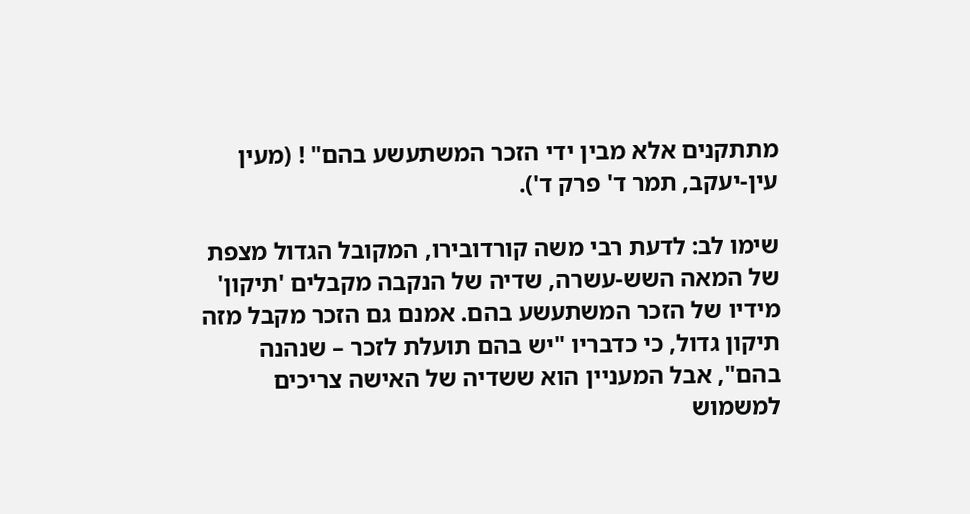מתתקנים אלא מבין ידי הזכר המשתעשע בהם" ! (מעין עין-יעקב, תמר ד' פרק ד').

שימו לב: לדעת רבי משה קורדובירו, המקובל הגדול מצפת של המאה השש-עשרה, שדיה של הנקבה מקבלים 'תיקון' מידיו של הזכר המשתעשע בהם. אמנם גם הזכר מקבל מזה תיקון גדול, כי כדבריו "יש בהם תועלת לזכר – שנהנה בהם", אבל המעניין הוא ששדיה של האישה צריכים למשמוש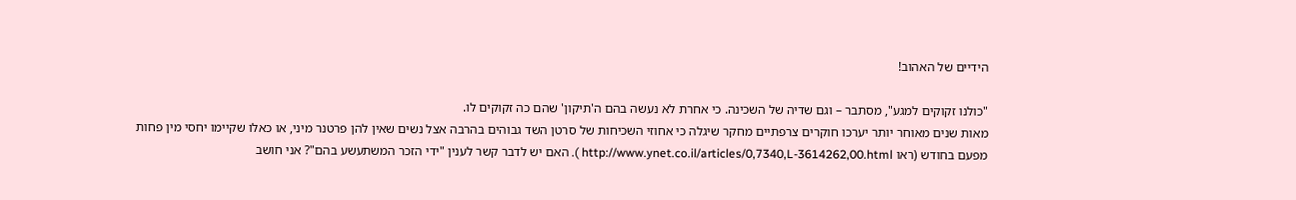הידיים של האהוב!

"כולנו זקוקים למגע", מסתבר – וגם שדיה של השכינה. כי אחרת לא נעשה בהם ה'תיקון' שהם כה זקוקים לו.
מאות שנים מאוחר יותר יערכו חוקרים צרפתיים מחקר שיגלה כי אחוזי השכיחות של סרטן השד גבוהים בהרבה אצל נשים שאין להן פרטנר מיני, או כאלו שקיימו יחסי מין פחות מפעם בחודש (ראו http://www.ynet.co.il/articles/0,7340,L-3614262,00.html ). האם יש לדבר קשר לענין "ידי הזכר המשתעשע בהם"? אני חושב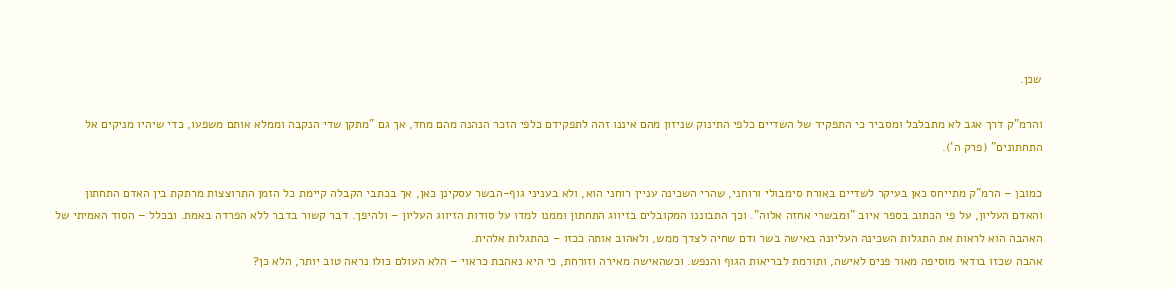שכן.

והרמ"ק דרך אגב לא מתבלבל ומסביר כי התפקיד של השדיים כלפי התינוק שניזון מהם איננו זהה לתפקידם כלפי הזכר הנהנה מהם מחד, אך גם "מתקן שדי הנקבה וממלא אותם משפעו, כדי שיהיו מניקים אל התחתונים" (פרק ה').

כמובן – הרמ"ק מתייחס כאן בעיקר לשדיים באורח סימבולי ורוחני, שהרי השכינה עניין רוחני הוא, ולא בעניני גוף-הבשר עסקינן כאן, אך בכתבי הקבלה קיימת כל הזמן התרוצצות מרתקת בין האדם התחתון והאדם העליון, על פי הכתוב בספר איוב "ומבשרי אחזה אלוה". וכך התבוננו המקובלים בזיווג התחתון וממנו למדו על סודות הזיווג העליון – ולהיפך. דבר קשור בדבר ללא הפרדה באמת. ובכלל – הסוד האמיתי של האהבה הוא לראות את התגלות השכינה העליונה באישה בשר ודם שחיה לצדך ממש, ולאהוב אותה ככזו – כהתגלות אלהית.
אהבה שכזו בודאי מוסיפה מאור פנים לאישה, ותורמת לבריאות הגוף והנפש. וכשהאישה מאירה וזורחת, כי היא נאהבת כראוי – הלא העולם כולו נראה טוב יותר, הלא כן?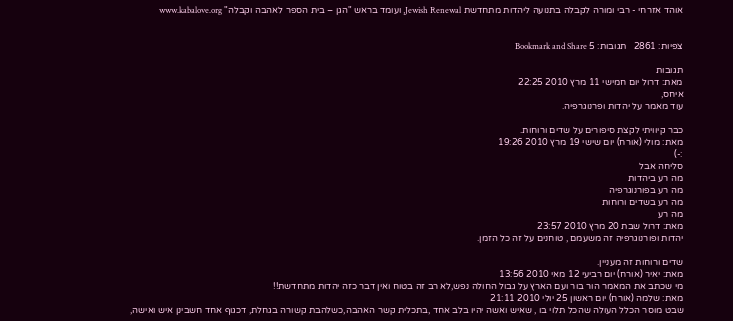אוהד אזרחי - רבי ומורה לקבלה בתנועה ליהדות מתחדשת Jewish Renewal, ועומד בראש "הגן – בית הספר לאהבה וקבלה" www.kabalove.org


צפיות: 2861   תגובות: 5 Bookmark and Share

תגובות
מאת: דרול יום חמישי 11 מרץ 2010 22:25
איחס,
עוד מאמר על יהדות ופרנוגרפיה.

כבר קיוויתי לקצת סיפורים על שדים ורוחות.
מאת: מולי (אורח) יום שישי 19 מרץ 2010 19:26
:-)
סליחה אבל
מה רע ביהדות
מה רע בפורנוגרפיה
מה רע בשדים ורוחות
מה רע
מאת: דרול שבת 20 מרץ 2010 23:57
יהדות ופורנוגרפיה זה משעמם , טוחנים על זה כל הזמן.

שדים ורוחות זה מעניין.
מאת: יאיר (אורח) יום רביעי 12 מאי 2010 13:56
מי שכתב את המאמר הור בור ועם הארץ על גבול החולה נפש,לא רב זה בטוח ואין דבר כזה יהדות מתחדשת!!
מאת: שלמה (אורח) יום ראשון 25 יולי 2010 21:11
שבט מוסר הכלל העולה שהכל תלוי בו , שאיש ואשה יהיו בלב אחד ,בתכלית קשר האהבה,כשלהבת קשורה בגחלת, דכגוף אחד חשבינן איש ואישה,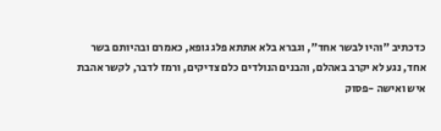כדכתיב "והיו לבשר אחד", וגברא בלא אתתא פלג גופא, כאמרם ובהיותם בשר אחד, נגע לא יקרב באהלם, והבנים הנולדים כלם צדיקים, ורמז לדבר, לקשר אהבת איש ואישה -פסוק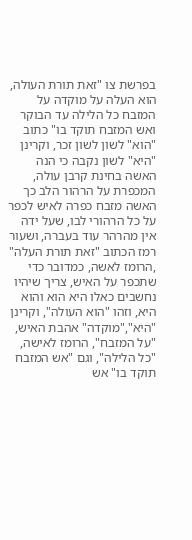בפרשת צו "זאת תורת העולה, הוא העלה על מוקדה על המזבח כל הלילה עד הבוקר ואש המזבח תוקד בו" כתוב "הוא" לשון לשון זכר, וקרינן "היא" לשון נקבה כי הנה האשה בחינת קרבן עולה, המכפרת על הרהור הלב כך האשה מזבח כפרה לאיש לכפר על כל הרהורי לבו, שעל ידה אין מהרהר עוד בעברה, ושעור רמז הכתוב "זאת תורת העלה" ,הרומז לאשה, כמדובר כדי שתכפר על האיש, צריך שיהיו נחשבים כאלו היא הוא והוא היא, וזהו "הוא העולה", וקרינן "היא","מוקדה" אהבת האיש, "על המזבח", הרומז לאישה, "כל הלילה", וגם "אש המזבח תוקד בו" אש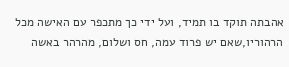אהבתה תוקד בו תמיד, ועל ידי כך מתכפר עם האישה מכל הרהוריו,שאם יש פרוד עמה, חס ושלום, מהרהר באשה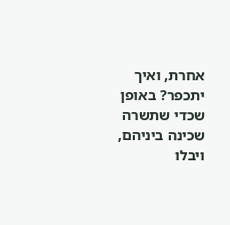אחרת, ואיך יתכפר? באופן שכדי שתשרה שכינה ביניהם, ויבלו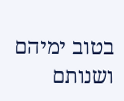בטוב ימיהם ושנותם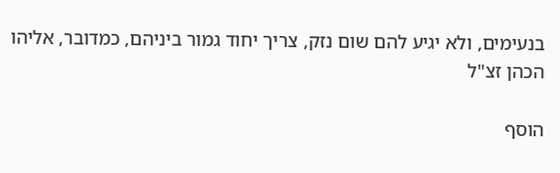בנעימים, ולא יגיע להם שום נזק, צריך יחוד גמור ביניהם, כמדובר, אליהו הכהן זצ"ל

הוסף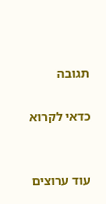תגובה

כדאי לקרוא


עוד ערוצים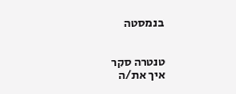בנמסטה


טנטרה סקר
איך את/ה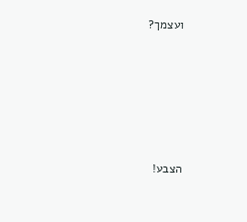ועצמך?





הצבע!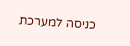כניסה למערכת